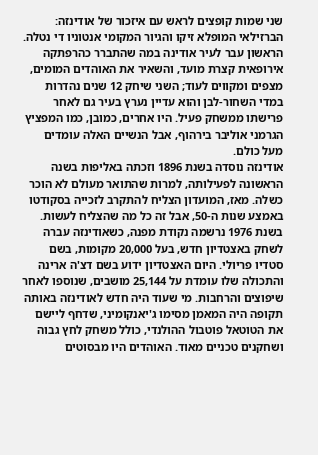שני שמות קופצים לראש עם איזכור של אודינזה: הברזילאי המופלא זיקו והגיור המקומי אנטוניו די נטלה. הראשון עבר לעיר אודינה במה שהתברר כהרפתקה אירופאית קצרת מועד, והשאיר את האוהדים המומים, מצפים ומקווים לעוד; השני שיחק 12 שנים נהדרות במדי השחור-לבן והוא עדיין נערץ בעיר גם לאחר פרישתו ממשחק פעיל. היו אחרים, כמובן, כמו המפציץ הגרמני אוליבר בירהוף, אבל הנשיים האלה עומדים מעל כולם.
אודינזה נוסדה בשנת 1896 וזכתה באליפות בשנה הראשונה לפעילותה, למרות שהתואר מעולם לא הוכר כשלה. מאז, המועדון הצליח להתקרב לזכייה בסקודטו באמצע שנות ה-50, אבל זה כל מה שהצליח לעשות.
בשנת 1976 נרשמה נקודת מפנה, כשאודינזה עברה לשחק באצטדיון חדש, בעל 20,000 מקומות, בשם סטדיו פריולי. היום האצטדיון ידוע בשם דצ'ה ארינה והתכולה שלו עומדת על 25,144 מושבים, שנוספו לאחר שיפוצים והרחבות. מי שעוד היה חדש לאודינזה באותה תקופה היה המאמן מסימו ג'יאנקומיני, שדחף ליישם את הטוטאל פוטבול ההולנדי, כולל משחק לחץ גבוה ושחקנים טכניים מאוד. האוהדים היו מבסוטים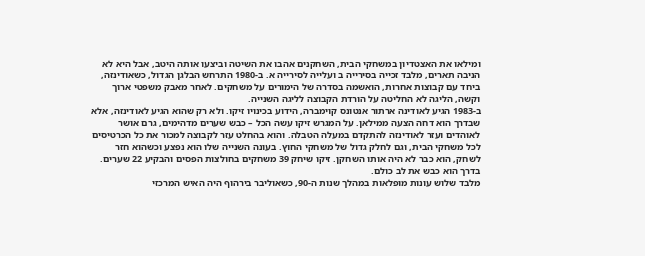ומילאו את האצטדיון במשחקי הבית, השחקנים אהבו את השיטה וביצעו אותה היטב, אבל היא לא הניבה תארים, מלבד זכייה בסירייה ב ועלייה לסירייה א. ב-1980 התרחש הבלגן הגדול, כשאודינזה, ביחד עם קבוצות אחרות, הואשמה בסדרה של הימורים על משחקים. לאחר מאבק משפטי ארוך וקשה, הליגה לא החליטה על הורדת הקבוצה לליגה השנייה.
ב-1983 הגיע לאודינה ארתור אנטונס קוימברה, הידוע בכינויו זיקו. ולא רק שהוא הגיע לאודינזה, אלא שבדרך הוא דחה הצעה ממילאן. על המגרש זיקו עשה הכל – כבש שערים מדהימים, גרם אושר לאוהדים ועזר לאודינזה להתקדם במעלה הטבלה. והוא בהחלט עזר לקבוצה למכור את כל הכרטיסים לכל משחקי הבית, וגם לחלק גדול של משחקי החוץ. בעונה השנייה שלו הוא נפצע וכשהוא חזר לשחק, הוא כבר לא היה אותו השחקן. זיקו שיחק 39 משחקים בחולצות הפסים והבקיע 22 שערים. בדרך הוא כבש את לב כולם.
מלבד שלוש עונות מופלאות במהלך שנות ה-90, כשאוליבר בירהוף היה האיש המרכזי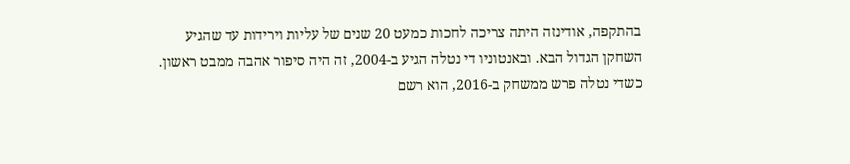בהתקפה, אודינזה היתה צריכה לחכות כמעט 20 שנים של עליות וירידות עד שהגיע השחקן הגדול הבא. ובאנטוניו די נטלה הגיע ב-2004, זה היה סיפור אהבה ממבט ראשון. כשדי נטלה פרש ממשחק ב-2016, הוא רשם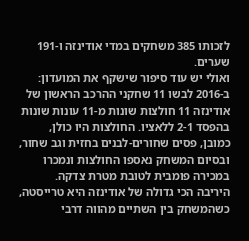לזכותו 385 משחקים במדי אודינזה ו-191 שערים.
ואולי יש עוד סיפור שישקף את המועדון: ב-2016 לבשו 11 שחקני ההרכב הראשון של אודינזה 11 חולצות שונות מ-11 עונות שונות בהפסד 2-1 ללאציו. החולצות היו כולן, כמובן, פסים שחורים-לבנים בחזית וגב שחור, ובסיום המשחק נאספו החולצות ונמכרו במכירה פומבית לטובת מטרת צדקה.
היריבה הכי גדולה של אודינזה היא טרייסטה, כשהמשחק בין השתיים מהווה דרבי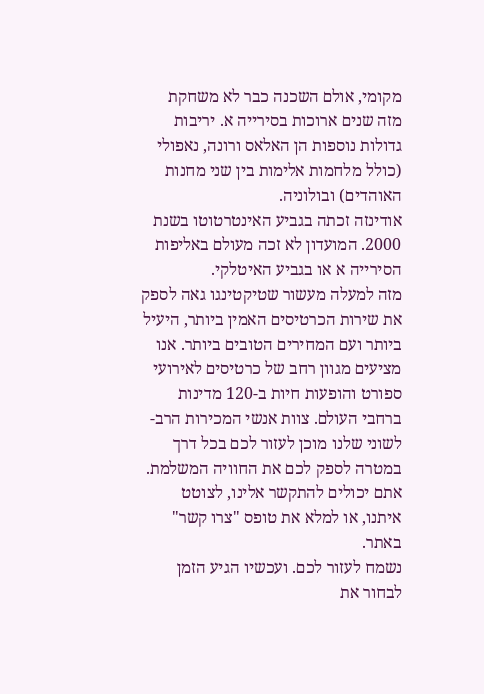מקומי, אולם השכנה כבר לא משחקת מזה שנים ארוכות בסירייה א. יריבות גדולות נוספות הן האלאס ורונה, נאפולי (כולל מלחמות אלימות בין שני מחנות האוהדים) ובולוניה.
אודינזה זכתה בגביע האינטרטוטו בשנת 2000. המועדון לא זכה מעולם באליפות הסירייה א או בגביע האיטלקי.
מזה למעלה מעשור שטיקטינגו גאה לספק את שירות הכרטיסים האמין ביותר, היעיל ביותר ועם המחירים הטובים ביותר. אנו מציעים מגוון רחב של כרטיסים לאירועי ספורט והופעות חיות ב-120 מדינות ברחבי העולם. צוות אנשי המכירות הרב-לשוני שלנו מוכן לעזור לכם בכל דרך במטרה לספק לכם את החוויה המשלמת. אתם יכולים להתקשר אלינו, לצוטט איתנו, או למלא את טופס "צרו קשר" באתר.
נשמח לעזור לכם. ועכשיו הגיע הזמן לבחור את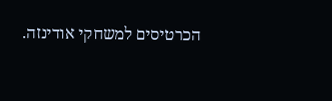הכרטיסים למשחקי אודינזה.